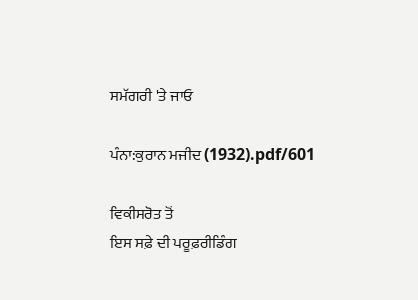ਸਮੱਗਰੀ 'ਤੇ ਜਾਓ

ਪੰਨਾ:ਕੁਰਾਨ ਮਜੀਦ (1932).pdf/601

ਵਿਕੀਸਰੋਤ ਤੋਂ
ਇਸ ਸਫ਼ੇ ਦੀ ਪਰੂਫ਼ਰੀਡਿੰਗ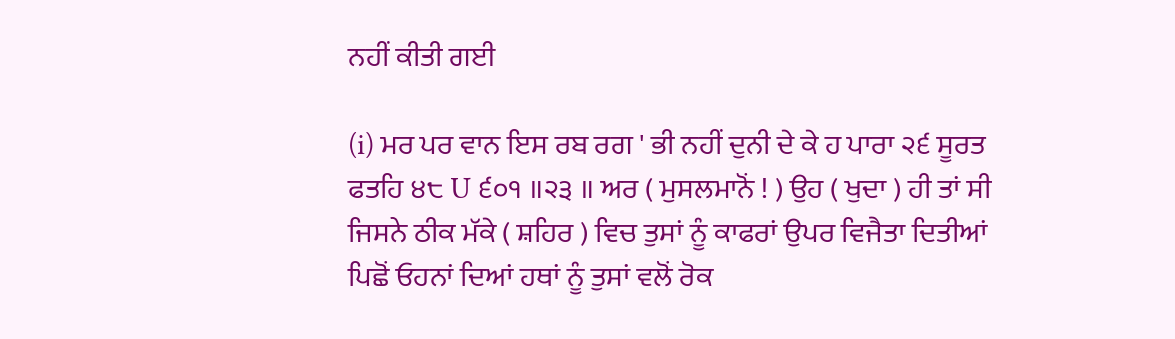ਨਹੀਂ ਕੀਤੀ ਗਈ

(i) ਮਰ ਪਰ ਵਾਨ ਇਸ ਰਬ ਰਗ ' ਭੀ ਨਹੀਂ ਦੁਨੀ ਦੇ ਕੇ ਹ ਪਾਰਾ ੨੬ ਸੂਰਤ ਫਤਹਿ ੪੮ U ੬੦੧ ॥੨੩ ॥ ਅਰ ( ਮੁਸਲਮਾਨੋਂ ! ) ਉਹ ( ਖੁਦਾ ) ਹੀ ਤਾਂ ਸੀ ਜਿਸਨੇ ਠੀਕ ਮੱਕੇ ( ਸ਼ਹਿਰ ) ਵਿਚ ਤੁਸਾਂ ਨੂੰ ਕਾਫਰਾਂ ਉਪਰ ਵਿਜੈਤਾ ਦਿਤੀਆਂ ਪਿਛੋਂ ਓਹਨਾਂ ਦਿਆਂ ਹਥਾਂ ਨੂੰ ਤੁਸਾਂ ਵਲੋਂ ਰੋਕ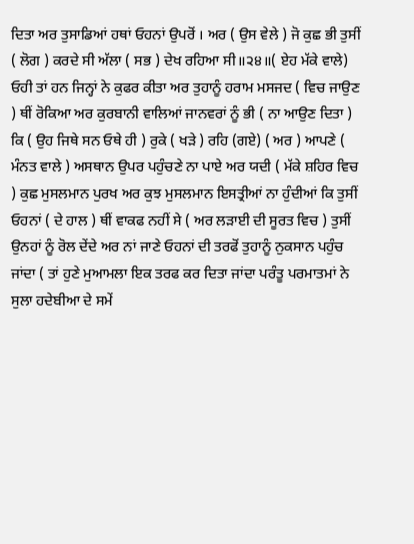ਦਿਤਾ ਅਰ ਤੁਸਾਡਿਆਂ ਹਥਾਂ ਓਹਨਾਂ ਉਪਰੋਂ । ਅਰ ( ਉਸ ਵੇਲੇ ) ਜੋ ਕੁਛ ਭੀ ਤੁਸੀਂ ( ਲੋਗ ) ਕਰਦੇ ਸੀ ਅੱਲਾ ( ਸਭ ) ਦੇਖ ਰਹਿਆ ਸੀ॥੨੪॥( ਏਹ ਮੱਕੇ ਵਾਲੇ) ਓਹੀ ਤਾਂ ਹਨ ਜਿਨ੍ਹਾਂ ਨੇ ਕੁਫਰ ਕੀਤਾ ਅਰ ਤੁਹਾਨੂੰ ਹਰਾਮ ਮਸਜਦ ( ਵਿਚ ਜਾਉਣ ) ਥੀਂ ਰੋਕਿਆ ਅਰ ਕੁਰਬਾਨੀ ਵਾਲਿਆਂ ਜਾਨਵਰਾਂ ਨੂੰ ਭੀ ( ਨਾ ਆਉਣ ਦਿਤਾ ) ਕਿ ( ਉਹ ਜਿਥੇ ਸਨ ਓਥੇ ਹੀ ) ਰੁਕੇ ( ਖੜੇ ) ਰਹਿ (ਗਏ) ( ਅਰ ) ਆਪਣੇ ( ਮੰਨਤ ਵਾਲੇ ) ਅਸਥਾਨ ਉਪਰ ਪਹੁੰਚਣੇ ਨਾ ਪਾਏ ਅਰ ਯਦੀ ( ਮੱਕੇ ਸ਼ਹਿਰ ਵਿਚ ) ਕੁਛ ਮੁਸਲਮਾਨ ਪੁਰਖ ਅਰ ਕੁਝ ਮੁਸਲਮਾਨ ਇਸਤ੍ਰੀਆਂ ਨਾ ਹੁੰਦੀਆਂ ਕਿ ਤੁਸੀਂ ਓਹਨਾਂ ( ਦੇ ਹਾਲ ) ਥੀਂ ਵਾਕਫ ਨਹੀਂ ਸੇ ( ਅਰ ਲੜਾਈ ਦੀ ਸੂਰਤ ਵਿਚ ) ਤੁਸੀਂ ਉਨਹਾਂ ਨੂੰ ਰੋਲ ਦੇਂਦੇ ਅਰ ਨਾਂ ਜਾਣੇ ਓਹਨਾਂ ਦੀ ਤਰਫੋਂ ਤੁਹਾਨੂੰ ਨੁਕਸਾਨ ਪਹੁੰਚ ਜਾਂਦਾ ( ਤਾਂ ਹੁਣੇ ਮੁਆਮਲਾ ਇਕ ਤਰਫ ਕਰ ਦਿਤਾ ਜਾਂਦਾ ਪਰੰਤੂ ਪਰਮਾਤਮਾਂ ਨੇ ਸੁਲਾ ਹਦੇਬੀਆ ਦੇ ਸਮੇਂ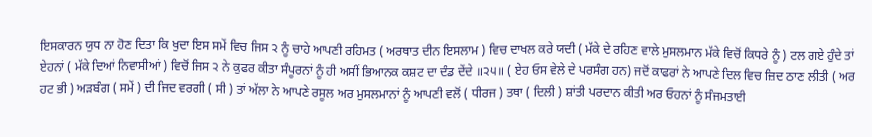ਇਸਕਾਰਨ ਯੁਧ ਨਾ ਹੋਣ ਦਿਤਾ ਕਿ ਖੁਦਾ ਇਸ ਸਮੇਂ ਵਿਚ ਜਿਸ ੨ ਨੂੰ ਚਾਹੇ ਆਪਣੀ ਰਹਿਮਤ ( ਅਰਥਾਤ ਦੀਨ ਇਸਲਾਮ ) ਵਿਚ ਦਾਖਲ ਕਰੇ ਯਦੀ ( ਮੱਕੇ ਦੇ ਰਹਿਣ ਵਾਲੇ ਮੁਸਲਮਾਨ ਮੱਕੇ ਵਿਚੋਂ ਕਿਧਰੇ ਨੂੰ ) ਟਲ ਗਏ ਹੁੰਦੇ ਤਾਂ ਏਹਨਾਂ ( ਮੱਕੇ ਦਿਆਂ ਨਿਵਾਸੀਆਂ ) ਵਿਚੋਂ ਜਿਸ ੨ ਨੇ ਕੁਫਰ ਕੀਤਾ ਸੰਪੂਰਨਾਂ ਨੂੰ ਹੀ ਅਸੀਂ ਭਿਆਨਕ ਕਸ਼ਟ ਦਾ ਦੰਡ ਦੇਂਦੇ ॥੨੫॥ ( ਏਹ ਓਸ ਵੇਲੇ ਦੇ ਪਰਸੰਗ ਹਨ) ਜਦੋਂ ਕਾਫਰਾਂ ਨੇ ਆਪਣੇ ਦਿਲ ਵਿਚ ਜ਼ਿਦ ਠਾਣ ਲੀਤੀ ( ਅਰ ਹਟ ਭੀ ) ਅੜਬੰਗ ( ਸਮੇਂ ) ਦੀ ਜਿਦ ਵਰਗੀ ( ਸੀ ) ਤਾਂ ਅੱਲਾ ਨੇ ਆਪਣੇ ਰਸੂਲ ਅਰ ਮੁਸਲਮਾਨਾਂ ਨੂੰ ਆਪਣੀ ਵਲੋਂ ( ਧੀਰਜ ) ਤਥਾ ( ਦਿਲੀ ) ਸ਼ਾਂਤੀ ਪਰਦਾਨ ਕੀਤੀ ਅਰ ਓਹਨਾਂ ਨੂੰ ਸੰਜਮਤਾਈ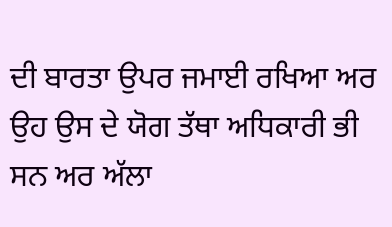ਦੀ ਬਾਰਤਾ ਉਪਰ ਜਮਾਈ ਰਖਿਆ ਅਰ ਉਹ ਉਸ ਦੇ ਯੋਗ ਤੱਥਾ ਅਧਿਕਾਰੀ ਭੀ ਸਨ ਅਰ ਅੱਲਾ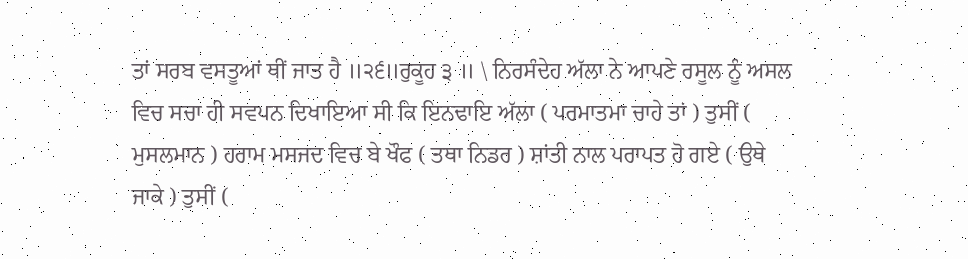ਤਾਂ ਸਰਬ ਵਸਤੂਆਂ ਥੀਂ ਜਾਤ ਹੈ ॥੨੬॥ਰੁਕੂਹ ੩ ॥ \ ਨਿਰਸੰਦੇਹ ਅੱਲਾ ਨੇ ਆਪਣੇ ਰਸੂਲ ਨੂੰ ਅਸਲ ਵਿਚ ਸਚਾ ਹੀ ਸਵਪਨ ਦਿਖਾਇਆ ਸੀ ਕਿ ਇਨਢਾਇ ਅੱਲਾ ( ਪਰਮਾਤਮਾ ਚਾਹੇ ਤਾਂ ) ਤੁਸੀਂ ( ਮੁਸਲਮਾਨ ) ਹਰਾਮ ਮਸਜਦ ਵਿਚ ਬੇ ਖੌਫ ( ਤਥਾ ਨਿਡਰ ) ਸ਼ਾਂਤੀ ਨਾਲ ਪਰਾਪਤ ਹੋ ਗਏ ( ਉਥੇ ਜਾਕੇ ) ਤੁਸੀਂ (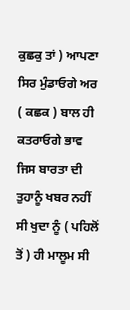ਕੁਛਕੁ ਤਾਂ ) ਆਪਣਾ ਸਿਰ ਮੁੰਡਾਓਗੇ ਅਰ ( ਕਛਕ ) ਬਾਲ ਹੀ ਕਤਰਾਓਗੇ ਭਾਵ ਜਿਸ ਬਾਰਤਾ ਦੀ ਤੁਹਾਨੂੰ ਖਬਰ ਨਹੀਂ ਸੀ ਖੁਦਾ ਨੂੰ ( ਪਹਿਲੋਂ ਤੋਂ ) ਹੀ ਮਾਲੂਮ ਸੀ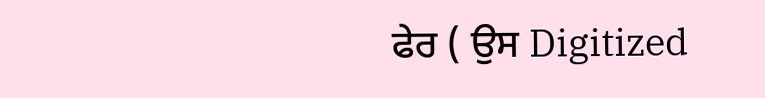ਫੇਰ ( ਉਸ Digitized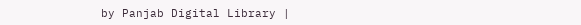by Panjab Digital Library |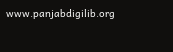www.panjabdigilib.org